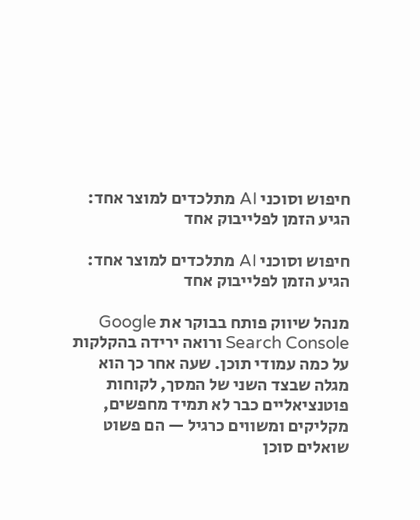חיפוש וסוכני AI מתלכדים למוצר אחד: הגיע הזמן לפלייבוק אחד

חיפוש וסוכני AI מתלכדים למוצר אחד: הגיע הזמן לפלייבוק אחד

מנהל שיווק פותח בבוקר את Google Search Console ורואה ירידה בהקלקות על כמה עמודי תוכן. שעה אחר כך הוא מגלה שבצד השני של המסך, לקוחות פוטנציאליים כבר לא תמיד מחפשים, מקליקים ומשווים כרגיל — הם פשוט שואלים סוכן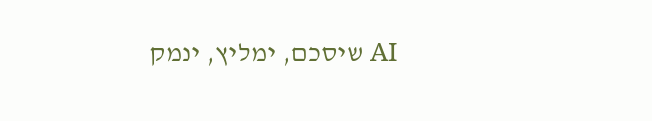AI שיסכם, ימליץ, ינמק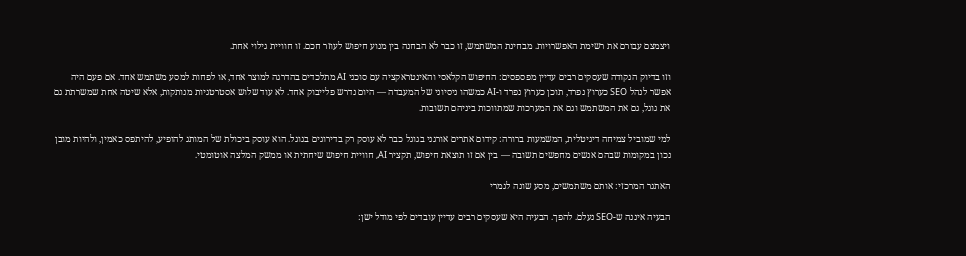ויצמצם עבורם את רשימת האפשרויות. מבחינת המשתמש, זו כבר לא הבחנה בין מנוע חיפוש לעוזר חכם. זו חוויית גילוי אחת.

וזו בדיוק הנקודה שעסקים רבים עדיין מפספסים: החיפוש הקלאסי והאינטראקציה עם סוכני AI מתלכדים בהדרגה למוצר אחד, או לפחות למסע משתמש אחד. אם פעם היה אפשר לנהל SEO כערוץ נפרד, תוכן כערוץ נפרד ו-AI כמשהו ניסיוני של המעבדה — היום נדרש פלייבוק אחד. לא עוד שלוש אסטרטגיות מנותקות, אלא שיטה אחת שמשרתת גם את גוגל, גם את המשתמש וגם את המערכות שמתווכות ביניהם תשובות.

למי שמוביל צמיחה דיגיטלית, המשמעות ברורה: קידום אתרים אורגני בגוגל כבר לא עוסק רק בדירוגים בגוגל. הוא עוסק ביכולת של המותג להופיע, להיתפס כאמין, ולהיות מובן נכון במקומות שבהם אנשים מחפשים תשובה — בין אם זו תוצאת חיפוש, תקציר AI, חוויית חיפוש שיחתית או ממשק המלצה אוטומטי.

האתגר המרכזי: אותם משתמשים, מסע שונה לגמרי

הבעיה איננה ש-SEO נעלם. להפך. הבעיה היא שעסקים רבים עדיין עובדים לפי מודל ישן: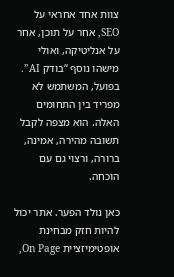צוות אחד אחראי על SEO, אחר על תוכן, אחר על אנליטיקה, ואולי מישהו נוסף “בודק AI”. בפועל, המשתמש לא מפריד בין התחומים האלה. הוא מצפה לקבל תשובה מהירה, אמינה, ברורה, ורצוי גם עם הוכחה.

כאן נולד הפער. אתר יכול להיות חזק מבחינת אופטימיזציית On Page,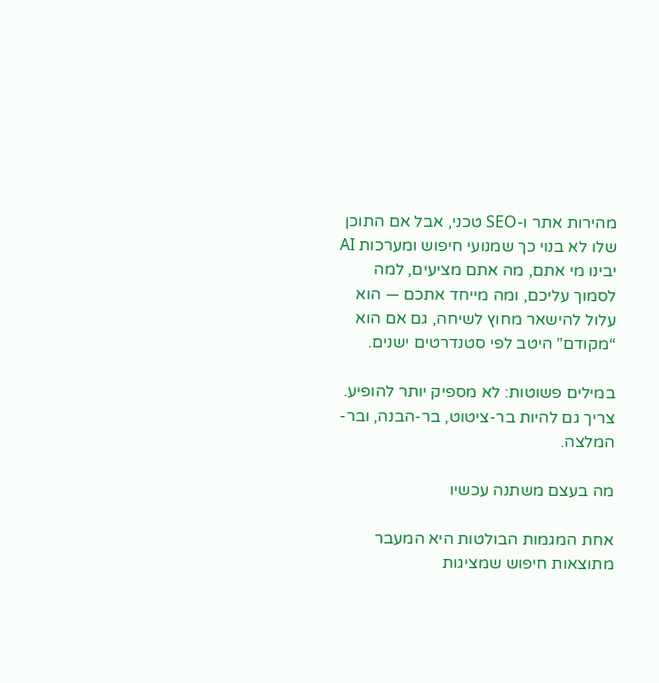מהירות אתר ו-SEO טכני, אבל אם התוכן שלו לא בנוי כך שמנועי חיפוש ומערכות AI יבינו מי אתם, מה אתם מציעים, למה לסמוך עליכם, ומה מייחד אתכם — הוא עלול להישאר מחוץ לשיחה, גם אם הוא “מקודם” היטב לפי סטנדרטים ישנים.

במילים פשוטות: לא מספיק יותר להופיע. צריך גם להיות בר-ציטוט, בר-הבנה, ובר-המלצה.

מה בעצם משתנה עכשיו

אחת המגמות הבולטות היא המעבר מתוצאות חיפוש שמציגות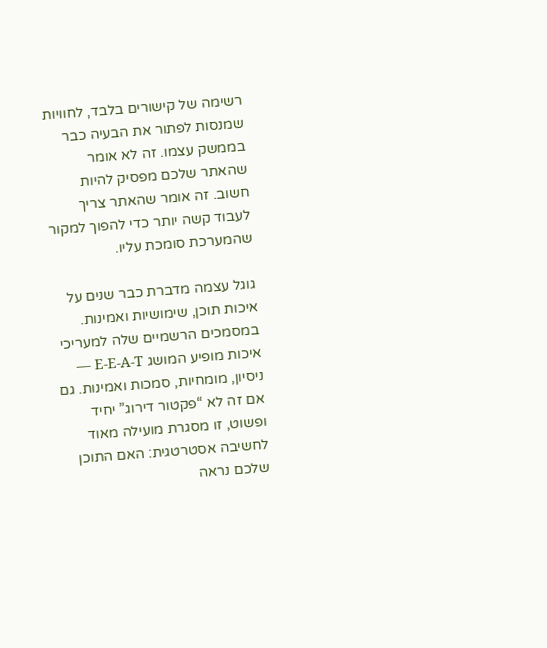רשימה של קישורים בלבד, לחוויות שמנסות לפתור את הבעיה כבר בממשק עצמו. זה לא אומר שהאתר שלכם מפסיק להיות חשוב. זה אומר שהאתר צריך לעבוד קשה יותר כדי להפוך למקור שהמערכת סומכת עליו.

גוגל עצמה מדברת כבר שנים על איכות תוכן, שימושיות ואמינות. במסמכים הרשמיים שלה למעריכי איכות מופיע המושג E-E-A-T — ניסיון, מומחיות, סמכות ואמינות. גם אם זה לא “פקטור דירוג” יחיד ופשוט, זו מסגרת מועילה מאוד לחשיבה אסטרטגית: האם התוכן שלכם נראה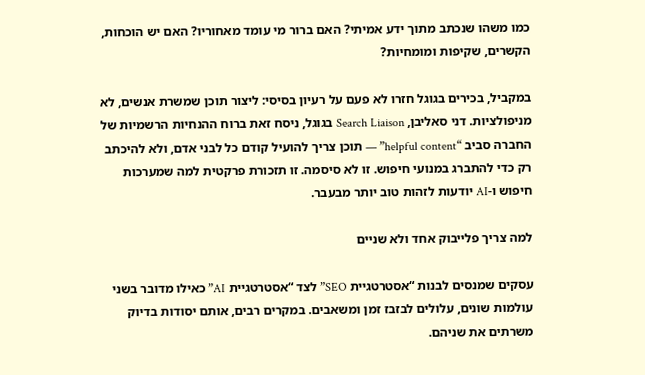כמו משהו שנכתב מתוך ידע אמיתי? האם ברור מי עומד מאחוריו? האם יש הוכחות, הקשרים, שקיפות ומומחיות?

במקביל, בכירים בגוגל חזרו לא פעם על רעיון בסיסי: ליצור תוכן שמשרת אנשים, לא מניפולציות. דני סאליבן, Search Liaison בגוגל, ניסח זאת ברוח ההנחיות הרשמיות של החברה סביב “helpful content” — תוכן צריך להועיל קודם כל לבני אדם, ולא להיכתב רק כדי להתברג במנועי חיפוש. זו לא סיסמה. זו תזכורת פרקטית למה שמערכות חיפוש ו-AI יודעות לזהות טוב יותר מבעבר.

למה צריך פלייבוק אחד ולא שניים

עסקים שמנסים לבנות “אסטרטגיית SEO” לצד “אסטרטגיית AI” כאילו מדובר בשני עולמות שונים, עלולים לבזבז זמן ומשאבים. במקרים רבים, אותם יסודות בדיוק משרתים את שניהם.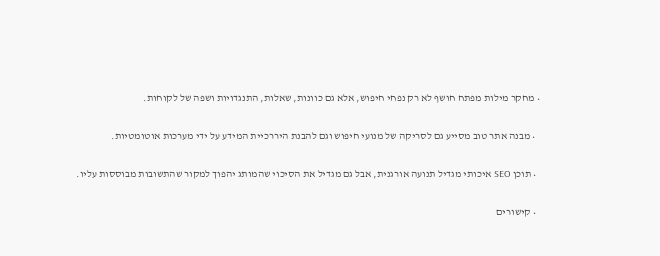• מחקר מילות מפתח חושף לא רק נפחי חיפוש, אלא גם כוונות, שאלות, התנגדויות ושפה של לקוחות.

  • מבנה אתר טוב מסייע גם לסריקה של מנועי חיפוש וגם להבנת היררכיית המידע על ידי מערכות אוטומטיות.

  • תוכן SEO איכותי מגדיל תנועה אורגנית, אבל גם מגדיל את הסיכוי שהמותג יהפוך למקור שהתשובות מבוססות עליו.

  • קישורים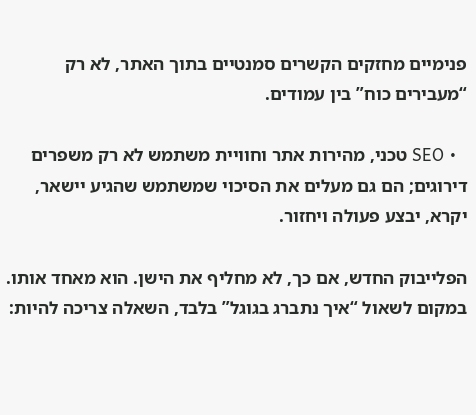פנימיים מחזקים הקשרים סמנטיים בתוך האתר, לא רק “מעבירים כוח” בין עמודים.

  • SEO טכני, מהירות אתר וחוויית משתמש לא רק משפרים דירוגים; הם גם מעלים את הסיכוי שמשתמש שהגיע יישאר, יקרא, יבצע פעולה ויחזור.

הפלייבוק החדש, אם כך, לא מחליף את הישן. הוא מאחד אותו. במקום לשאול “איך נתברג בגוגל” בלבד, השאלה צריכה להיות: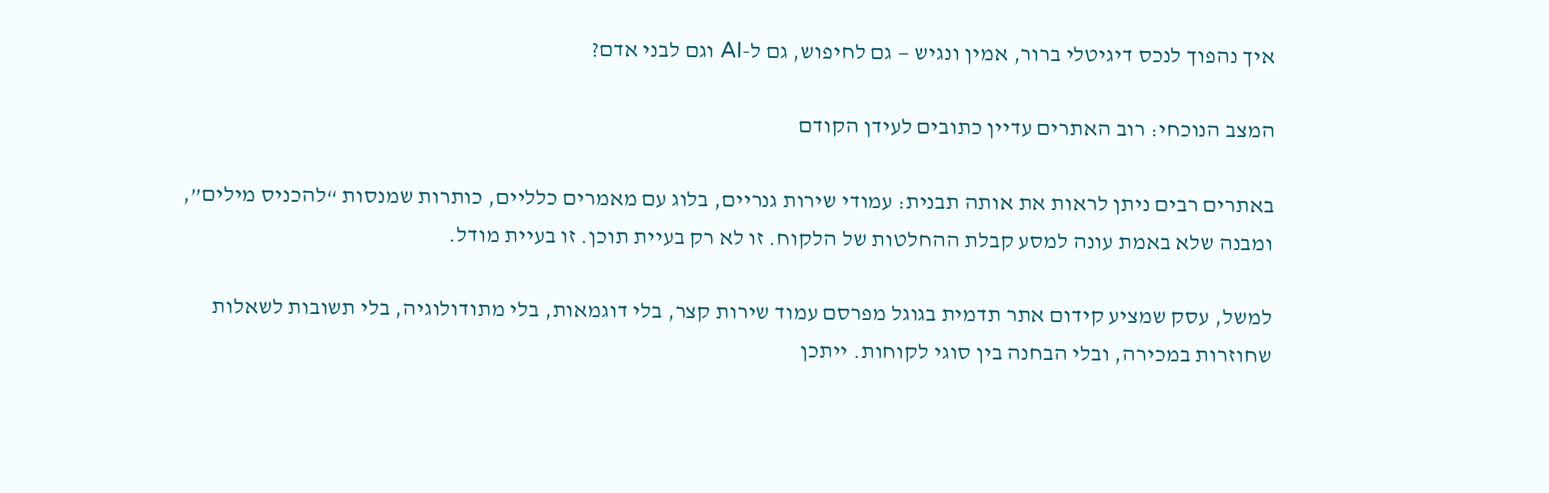איך נהפוך לנכס דיגיטלי ברור, אמין ונגיש — גם לחיפוש, גם ל-AI וגם לבני אדם?

המצב הנוכחי: רוב האתרים עדיין כתובים לעידן הקודם

באתרים רבים ניתן לראות את אותה תבנית: עמודי שירות גנריים, בלוג עם מאמרים כלליים, כותרות שמנסות “להכניס מילים”, ומבנה שלא באמת עונה למסע קבלת ההחלטות של הלקוח. זו לא רק בעיית תוכן. זו בעיית מודל.

למשל, עסק שמציע קידום אתר תדמית בגוגל מפרסם עמוד שירות קצר, בלי דוגמאות, בלי מתודולוגיה, בלי תשובות לשאלות שחוזרות במכירה, ובלי הבחנה בין סוגי לקוחות. ייתכן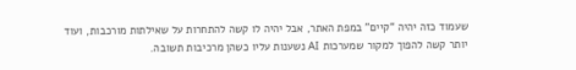שעמוד כזה יהיה “קיים” במפת האתר, אבל יהיה לו קשה להתחרות על שאילתות מורכבות, ועוד יותר קשה להפוך למקור שמערכות AI נשענות עליו כשהן מרכיבות תשובה.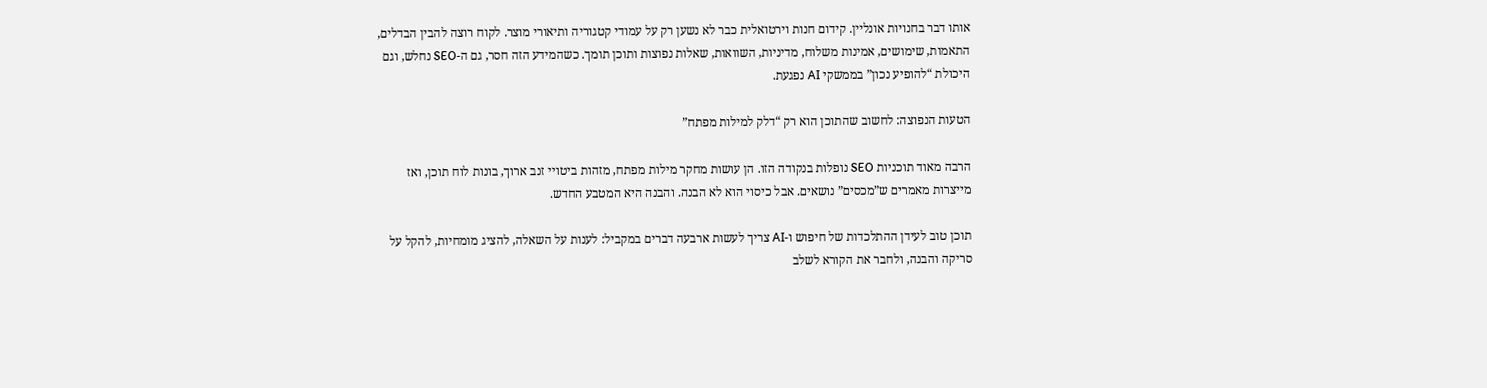אותו דבר בחנויות אונליין. קידום חנות וירטואלית כבר לא נשען רק על עמודי קטגוריה ותיאורי מוצר. לקוח רוצה להבין הבדלים, התאמות, שימושים, אמינות משלוח, מדיניות, השוואות, שאלות נפוצות ותוכן תומך. כשהמידע הזה חסר, גם ה-SEO נחלש, וגם היכולת “להופיע נכון” בממשקי AI נפגעת.

הטעות הנפוצה: לחשוב שהתוכן הוא רק “דלק למילות מפתח”

הרבה מאוד תוכניות SEO נופלות בנקודה הזו. הן עושות מחקר מילות מפתח, מזהות ביטויי זנב ארוך, בונות לוח תוכן, ואז מייצרות מאמרים ש”מכסים” נושאים. אבל כיסוי הוא לא הבנה. והבנה היא המטבע החדש.

תוכן טוב לעידן ההתלכדות של חיפוש ו-AI צריך לעשות ארבעה דברים במקביל: לענות על השאלה, להציג מומחיות, להקל על סריקה והבנה, ולחבר את הקורא לשלב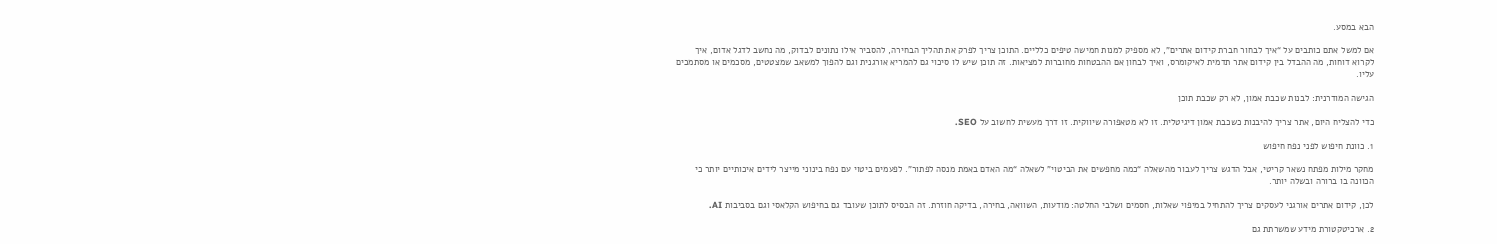הבא במסע.

אם למשל אתם כותבים על “איך לבחור חברת קידום אתרים”, לא מספיק למנות חמישה טיפים כלליים. התוכן צריך לפרק את תהליך הבחירה, להסביר אילו נתונים לבדוק, מה נחשב לדגל אדום, איך לקרוא דוחות, מה ההבדל בין קידום אתר תדמית לאיקומרס, ואיך לבחון אם ההבטחות מחוברות למציאות. זה תוכן שיש לו סיכוי גם להמריא אורגנית וגם להפוך למשאב שמצטטים, מסכמים או מסתמכים עליו.

הגישה המודרנית: לבנות שכבת אמון, לא רק שכבת תוכן

כדי להצליח היום, אתר צריך להיבנות כשכבת אמון דיגיטלית. זו לא מטאפורה שיווקית. זו דרך מעשית לחשוב על SEO.

1. כוונת חיפוש לפני נפח חיפוש

מחקר מילות מפתח נשאר קריטי, אבל הדגש צריך לעבור מהשאלה “כמה מחפשים את הביטוי” לשאלה “מה האדם באמת מנסה לפתור”. לפעמים ביטוי עם נפח בינוני מייצר לידים איכותיים יותר כי הכוונה בו ברורה ובשלה יותר.

לכן, קידום אתרים אורגני לעסקים צריך להתחיל במיפוי שאלות, חסמים ושלבי החלטה: מודעות, השוואה, בחירה, בדיקה חוזרת. זה הבסיס לתוכן שעובד גם בחיפוש הקלאסי וגם בסביבות AI.

2. ארכיטקטורת מידע שמשרתת גם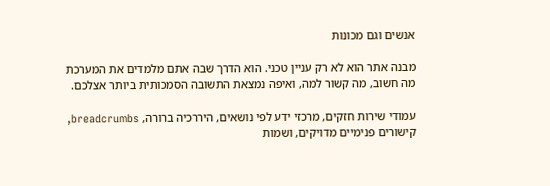אנשים וגם מכונות

מבנה אתר הוא לא רק עניין טכני. הוא הדרך שבה אתם מלמדים את המערכת מה חשוב, מה קשור למה, ואיפה נמצאת התשובה הסמכותית ביותר אצלכם.

עמודי שירות חזקים, מרכזי ידע לפי נושאים, היררכיה ברורה, breadcrumbs, קישורים פנימיים מדויקים, ושמות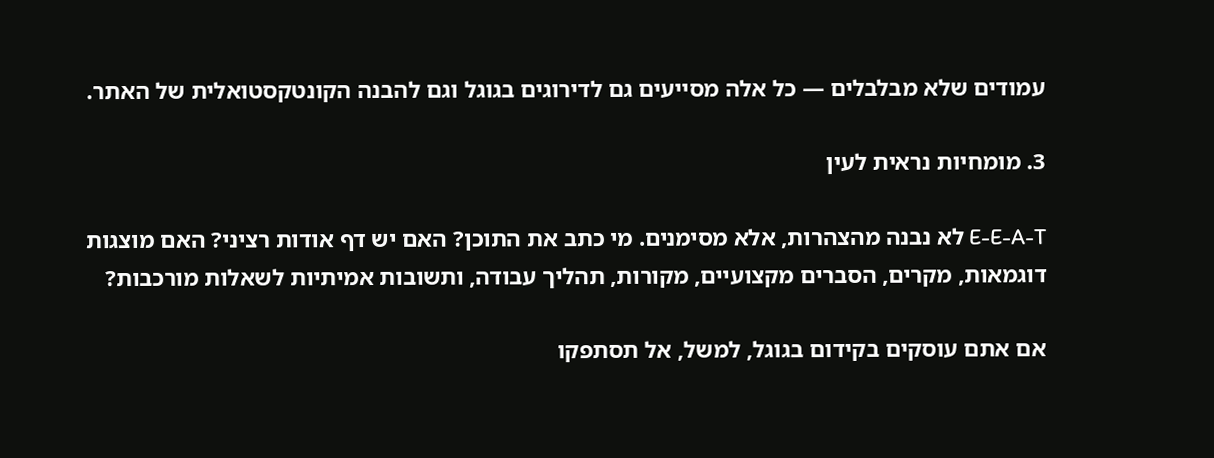עמודים שלא מבלבלים — כל אלה מסייעים גם לדירוגים בגוגל וגם להבנה הקונטקסטואלית של האתר.

3. מומחיות נראית לעין

E-E-A-T לא נבנה מהצהרות, אלא מסימנים. מי כתב את התוכן? האם יש דף אודות רציני? האם מוצגות דוגמאות, מקרים, הסברים מקצועיים, מקורות, תהליך עבודה, ותשובות אמיתיות לשאלות מורכבות?

אם אתם עוסקים בקידום בגוגל, למשל, אל תסתפקו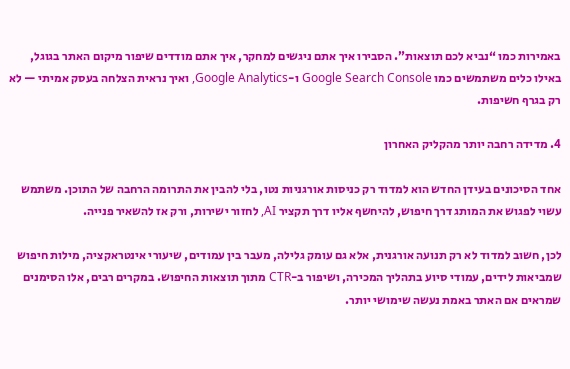באמירות כמו “נביא לכם תוצאות”. הסבירו איך אתם ניגשים למחקר, איך אתם מודדים שיפור מיקום האתר בגוגל, באילו כלים משתמשים כמו Google Search Console ו-Google Analytics, ואיך נראית הצלחה בעסק אמיתי — לא רק בגרף חשיפות.

4. מדידה רחבה יותר מהקליק האחרון

אחד הסיכונים בעידן החדש הוא למדוד רק כניסות אורגניות נטו, בלי להבין את התרומה הרחבה של התוכן. משתמש עשוי לפגוש את המותג דרך חיפוש, להיחשף אליו דרך תקציר AI, לחזור ישירות, ורק אז להשאיר פנייה.

לכן, חשוב למדוד לא רק תנועה אורגנית, אלא גם עומק גלילה, מעבר בין עמודים, שיעורי אינטראקציה, מילות חיפוש שמביאות לידים, עמודי סיוע בתהליך המכירה, ושיפור ב-CTR מתוך תוצאות החיפוש. במקרים רבים, אלו הסימנים שמראים אם האתר באמת נעשה שימושי יותר.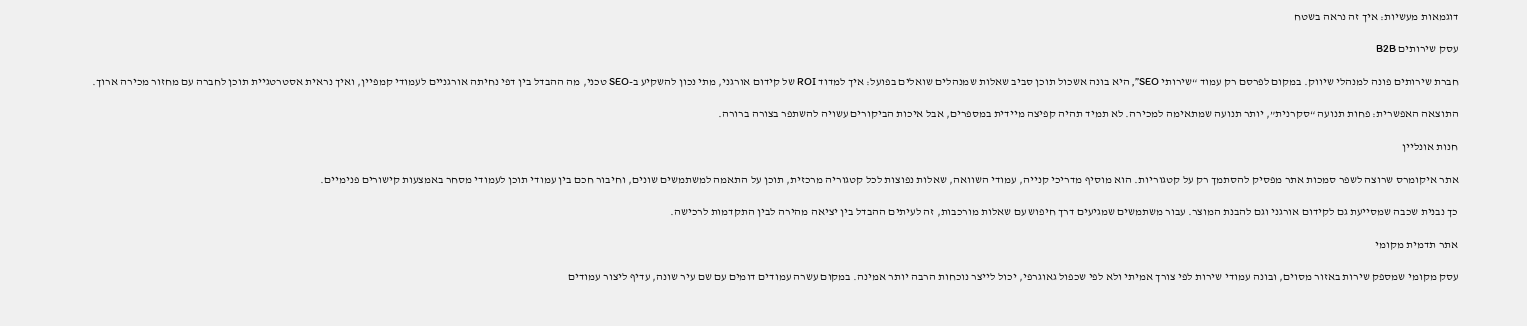דוגמאות מעשיות: איך זה נראה בשטח

עסק שירותים B2B

חברת שירותים פונה למנהלי שיווק. במקום לפרסם רק עמוד “שירותי SEO”, היא בונה אשכול תוכן סביב שאלות שמנהלים שואלים בפועל: איך למדוד ROI של קידום אורגני, מתי נכון להשקיע ב-SEO טכני, מה ההבדל בין דפי נחיתה אורגניים לעמודי קמפיין, ואיך נראית אסטרטגיית תוכן לחברה עם מחזור מכירה ארוך.

התוצאה האפשרית: פחות תנועה “סקרנית”, יותר תנועה שמתאימה למכירה. לא תמיד תהיה קפיצה מיידית במספרים, אבל איכות הביקורים עשויה להשתפר בצורה ברורה.

חנות אונליין

אתר איקומרס שרוצה לשפר סמכות אתר מפסיק להסתמך רק על קטגוריות. הוא מוסיף מדריכי קנייה, עמודי השוואה, שאלות נפוצות לכל קטגוריה מרכזית, תוכן על התאמה למשתמשים שונים, וחיבור חכם בין עמודי תוכן לעמודי מסחר באמצעות קישורים פנימיים.

כך נבנית שכבה שמסייעת גם לקידום אורגני וגם להבנת המוצר. עבור משתמשים שמגיעים דרך חיפוש עם שאלות מורכבות, זה לעיתים ההבדל בין יציאה מהירה לבין התקדמות לרכישה.

אתר תדמית מקומי

עסק מקומי שמספק שירות באזור מסוים, ובונה עמודי שירות לפי צורך אמיתי ולא לפי שכפול גאוגרפי, יכול לייצר נוכחות הרבה יותר אמינה. במקום עשרה עמודים דומים עם שם עיר שונה, עדיף ליצור עמודים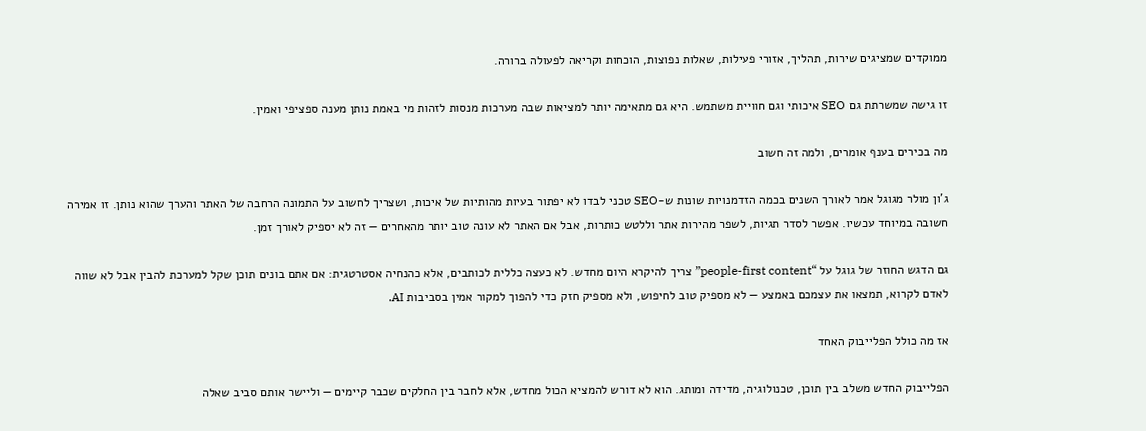ממוקדים שמציגים שירות, תהליך, אזורי פעילות, שאלות נפוצות, הוכחות וקריאה לפעולה ברורה.

זו גישה שמשרתת גם SEO איכותי וגם חוויית משתמש. היא גם מתאימה יותר למציאות שבה מערכות מנסות לזהות מי באמת נותן מענה ספציפי ואמין.

מה בכירים בענף אומרים, ולמה זה חשוב

ג'ון מולר מגוגל אמר לאורך השנים בכמה הזדמנויות שונות ש-SEO טכני לבדו לא יפתור בעיות מהותיות של איכות, ושצריך לחשוב על התמונה הרחבה של האתר והערך שהוא נותן. זו אמירה חשובה במיוחד עכשיו. אפשר לסדר תגיות, לשפר מהירות אתר וללטש כותרות, אבל אם האתר לא עונה טוב יותר מהאחרים — זה לא יספיק לאורך זמן.

גם הדגש החוזר של גוגל על “people-first content” צריך להיקרא היום מחדש. לא כעצה כללית לכותבים, אלא כהנחיה אסטרטגית: אם אתם בונים תוכן שקל למערכת להבין אבל לא שווה לאדם לקרוא, תמצאו את עצמכם באמצע — לא מספיק טוב לחיפוש, ולא מספיק חזק כדי להפוך למקור אמין בסביבות AI.

אז מה כולל הפלייבוק האחד

הפלייבוק החדש משלב בין תוכן, טכנולוגיה, מדידה ומותג. הוא לא דורש להמציא הכול מחדש, אלא לחבר בין החלקים שכבר קיימים — וליישר אותם סביב שאלה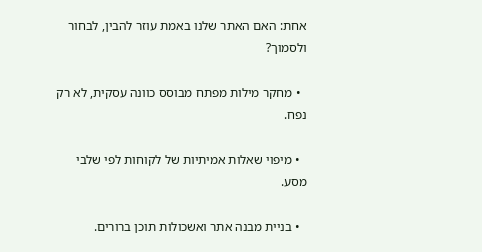אחת: האם האתר שלנו באמת עוזר להבין, לבחור ולסמוך?

  • מחקר מילות מפתח מבוסס כוונה עסקית, לא רק נפח.

  • מיפוי שאלות אמיתיות של לקוחות לפי שלבי מסע.

  • בניית מבנה אתר ואשכולות תוכן ברורים.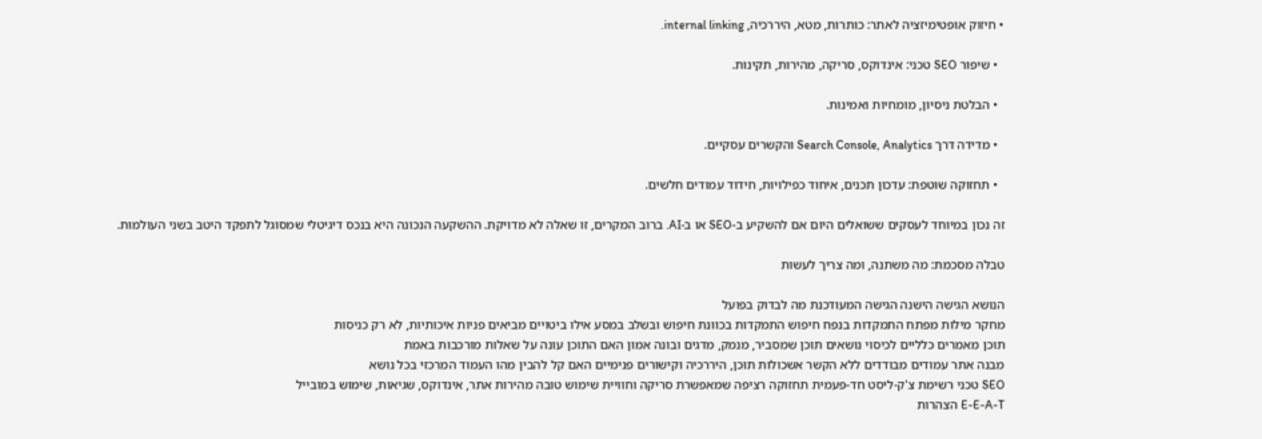• חיזוק אופטימיזציה לאתר: כותרות, מטא, היררכיה, internal linking.

  • שיפור SEO טכני: אינדוקס, סריקה, מהירות, תקינות.

  • הבלטת ניסיון, מומחיות ואמינות.

  • מדידה דרך Search Console, Analytics והקשרים עסקיים.

  • תחזוקה שוטפת: עדכון תכנים, איחוד כפילויות, חידוד עמודים חלשים.

זה נכון במיוחד לעסקים ששואלים היום אם להשקיע ב-SEO או ב-AI. ברוב המקרים, זו שאלה לא מדויקת. ההשקעה הנכונה היא בנכס דיגיטלי שמסוגל לתפקד היטב בשני העולמות.

טבלה מסכמת: מה משתנה, ומה צריך לעשות

הנושא הגישה הישנה הגישה המעודכנת מה לבדוק בפועל
מחקר מילות מפתח התמקדות בנפח חיפוש התמקדות בכוונת חיפוש ובשלב במסע אילו ביטויים מביאים פניות איכותיות, לא רק כניסות
תוכן מאמרים כלליים לכיסוי נושאים תוכן שמסביר, מנמק, מדגים ובונה אמון האם התוכן עונה על שאלות מורכבות באמת
מבנה אתר עמודים מבודדים ללא הקשר אשכולות תוכן, היררכיה וקישורים פנימיים האם קל להבין מהו העמוד המרכזי בכל נושא
SEO טכני רשימת צ'ק-ליסט חד-פעמית תחזוקה רציפה שמאפשרת סריקה וחוויית שימוש טובה מהירות אתר, אינדוקס, שגיאות, שימוש במובייל
E-E-A-T הצהרות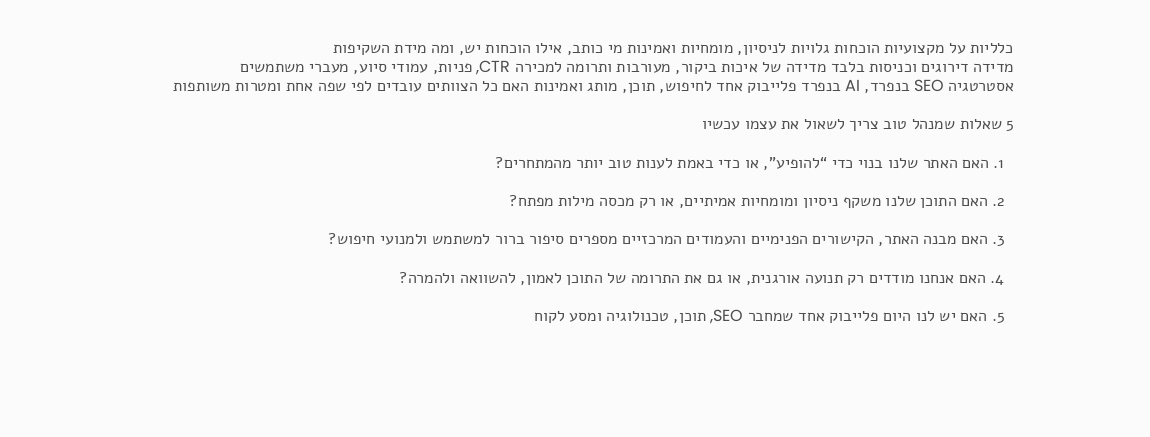כלליות על מקצועיות הוכחות גלויות לניסיון, מומחיות ואמינות מי כותב, אילו הוכחות יש, ומה מידת השקיפות
מדידה דירוגים וכניסות בלבד מדידה של איכות ביקור, מעורבות ותרומה למכירה CTR, פניות, עמודי סיוע, מעברי משתמשים
אסטרטגיה SEO בנפרד, AI בנפרד פלייבוק אחד לחיפוש, תוכן, מותג ואמינות האם כל הצוותים עובדים לפי שפה אחת ומטרות משותפות

5 שאלות שמנהל טוב צריך לשאול את עצמו עכשיו

  1. האם האתר שלנו בנוי כדי “להופיע”, או כדי באמת לענות טוב יותר מהמתחרים?

  2. האם התוכן שלנו משקף ניסיון ומומחיות אמיתיים, או רק מכסה מילות מפתח?

  3. האם מבנה האתר, הקישורים הפנימיים והעמודים המרכזיים מספרים סיפור ברור למשתמש ולמנועי חיפוש?

  4. האם אנחנו מודדים רק תנועה אורגנית, או גם את התרומה של התוכן לאמון, להשוואה ולהמרה?

  5. האם יש לנו היום פלייבוק אחד שמחבר SEO, תוכן, טכנולוגיה ומסע לקוח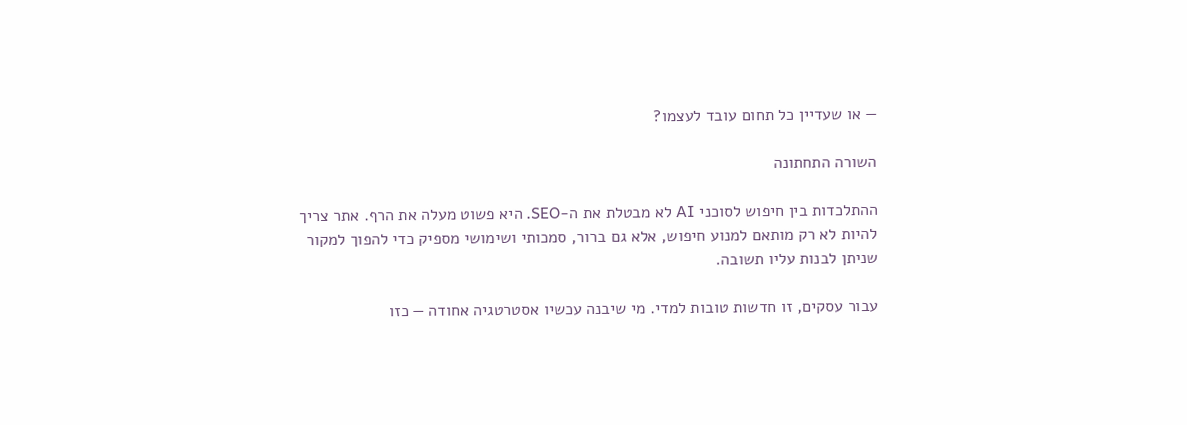— או שעדיין כל תחום עובד לעצמו?

השורה התחתונה

ההתלכדות בין חיפוש לסוכני AI לא מבטלת את ה-SEO. היא פשוט מעלה את הרף. אתר צריך להיות לא רק מותאם למנוע חיפוש, אלא גם ברור, סמכותי ושימושי מספיק כדי להפוך למקור שניתן לבנות עליו תשובה.

עבור עסקים, זו חדשות טובות למדי. מי שיבנה עכשיו אסטרטגיה אחודה — כזו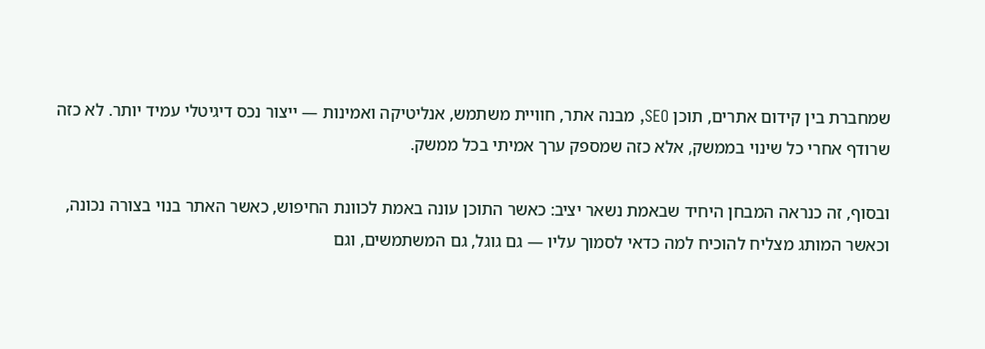שמחברת בין קידום אתרים, תוכן SEO, מבנה אתר, חוויית משתמש, אנליטיקה ואמינות — ייצור נכס דיגיטלי עמיד יותר. לא כזה שרודף אחרי כל שינוי בממשק, אלא כזה שמספק ערך אמיתי בכל ממשק.

ובסוף, זה כנראה המבחן היחיד שבאמת נשאר יציב: כאשר התוכן עונה באמת לכוונת החיפוש, כאשר האתר בנוי בצורה נכונה, וכאשר המותג מצליח להוכיח למה כדאי לסמוך עליו — גם גוגל, גם המשתמשים, וגם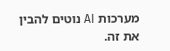מערכות AI נוטים להבין את זה.